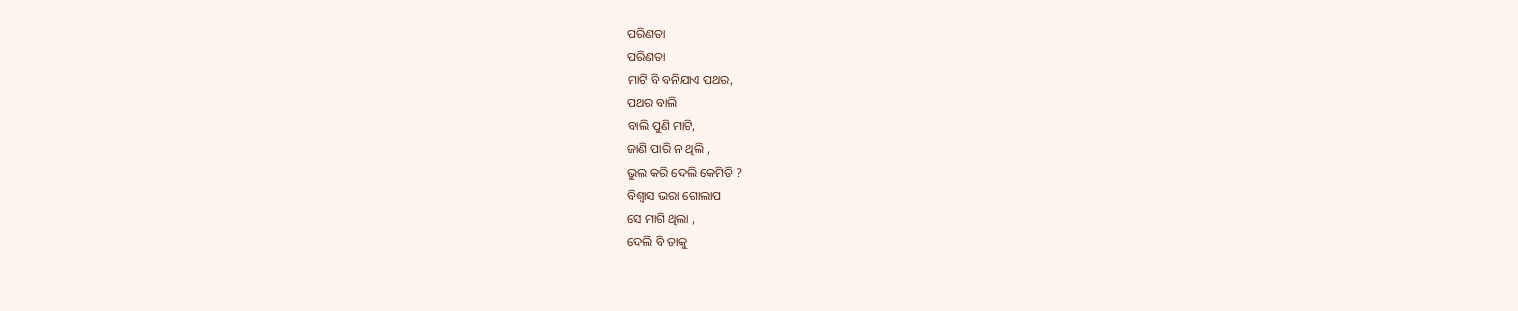ପରିଣତା
ପରିଣତା
ମାଟି ବି ବନିଯାଏ ପଥର,
ପଥର ବାଲି
ବାଲି ପୁଣି ମାଟି,
ଜାଣି ପାରି ନ ଥିଲି ,
ଭୁଲ କରି ଦେଲି କେମିତି ?
ବିଶ୍ୱାସ ଭରା ଗୋଲାପ
ସେ ମାଗି ଥିଲା ,
ଦେଲି ବି ତାକୁ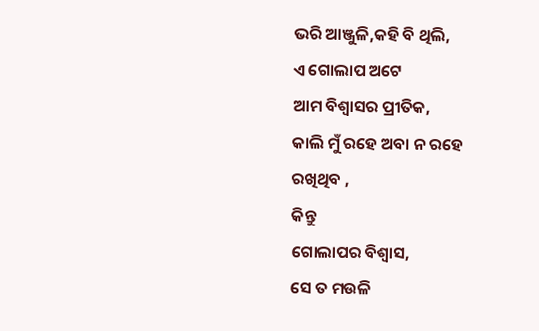ଭରି ଆଞ୍ଜୁଳି,କହି ବି ଥିଲି,
ଏ ଗୋଲାପ ଅଟେ
ଆମ ବିଶ୍ୱାସର ପ୍ରୀତିକ,
କାଲି ମୁଁ ରହେ ଅବା ନ ରହେ
ରଖିଥିବ ,
କିନ୍ତୁ
ଗୋଲାପର ବିଶ୍ୱାସ,
ସେ ତ ମଉଳି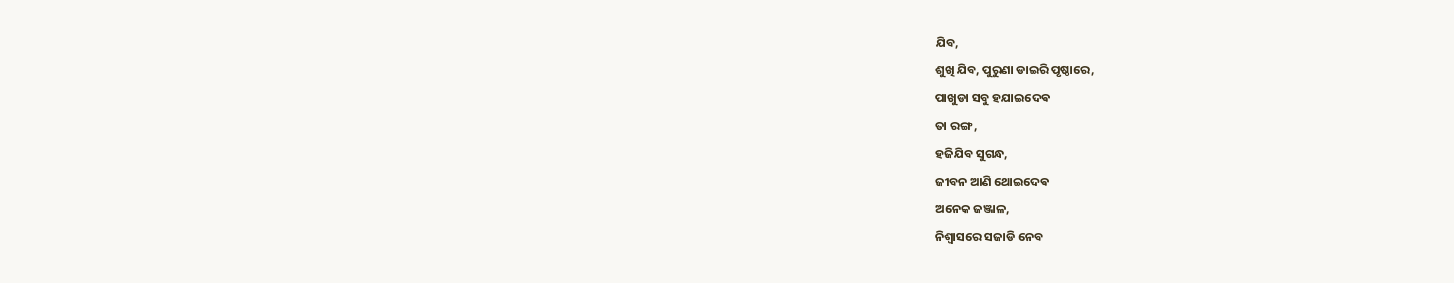ଯିବ,
ଶୁଖି ଯିବ, ପୁରୁଣା ଡାଇରି ପୃଷ୍ଠାରେ,
ପାଖୁଡା ସବୁ ହଯାଇଦେଵ
ତା ରଙ୍ଗ ,
ହଜିଯିବ ସୁଗନ୍ଧ,
ଜୀବନ ଆଣି ଥୋଇଦେଵ
ଅନେକ ଜଞ୍ଜାଳ,
ନିଶ୍ୱାସରେ ସଜାଡି ନେବ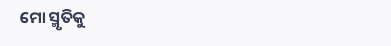ମୋ ସ୍ମୃତିକୁ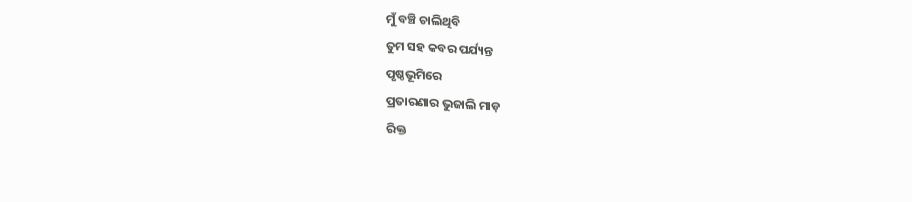ମୁଁ ବଞ୍ଚି ଚାଲିଥିବି
ତୁମ ସହ କବର ପର୍ଯ୍ୟନ୍ତ
ପୃଷ୍ଠଭୂମିରେ
ପ୍ରତାରଣାର ଭୁଜାଲି ମାଡ଼
ରିକ୍ତ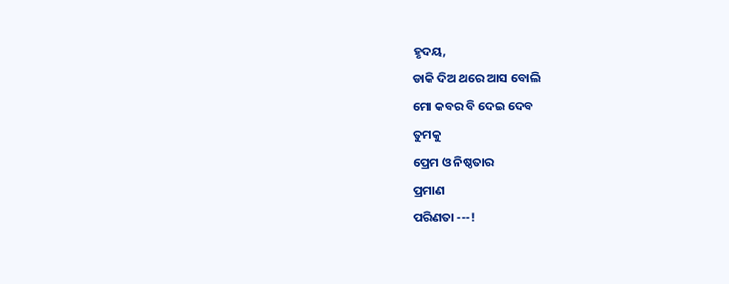ହୃଦୟ,
ଡାକି ଦିଅ ଥରେ ଆସ ବୋଲି
ମୋ କବର ବି ଦେଇ ଦେବ
ତୁମକୁ
ପ୍ରେମ ଓ ନିଷ୍ଠତାର
ପ୍ରମାଣ
ପରିଣତା ---!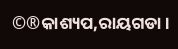©®କାଶ୍ୟପ,ରାୟଗଡା ।